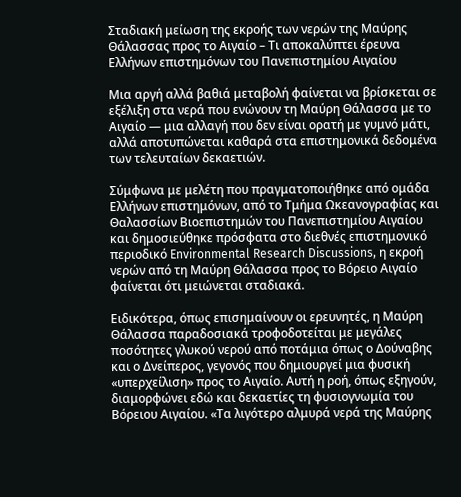Σταδιακή μείωση της εκροής των νερών της Μαύρης Θάλασσας προς το Αιγαίο – Τι αποκαλύπτει έρευνα Ελλήνων επιστημόνων του Πανεπιστημίου Αιγαίου

Μια αργή αλλά βαθιά μεταβολή φαίνεται να βρίσκεται σε εξέλιξη στα νερά που ενώνουν τη Μαύρη Θάλασσα με το Αιγαίο — μια αλλαγή που δεν είναι ορατή με γυμνό μάτι, αλλά αποτυπώνεται καθαρά στα επιστημονικά δεδομένα των τελευταίων δεκαετιών.

Σύμφωνα με μελέτη που πραγματοποιήθηκε από ομάδα Ελλήνων επιστημόνων, από το Τμήμα Ωκεανογραφίας και Θαλασσίων Βιοεπιστημών του Πανεπιστημίου Αιγαίου και δημοσιεύθηκε πρόσφατα στο διεθνές επιστημονικό περιοδικό Environmental Research Discussions, η εκροή νερών από τη Μαύρη Θάλασσα προς το Βόρειο Αιγαίο φαίνεται ότι μειώνεται σταδιακά.

Ειδικότερα, όπως επισημαίνουν οι ερευνητές, η Μαύρη Θάλασσα παραδοσιακά τροφοδοτείται με μεγάλες ποσότητες γλυκού νερού από ποτάμια όπως ο Δούναβης και ο Δνείπερος, γεγονός που δημιουργεί μια φυσική «υπερχείλιση» προς το Αιγαίο. Αυτή η ροή, όπως εξηγούν, διαμορφώνει εδώ και δεκαετίες τη φυσιογνωμία του Βόρειου Αιγαίου. «Τα λιγότερο αλμυρά νερά της Μαύρης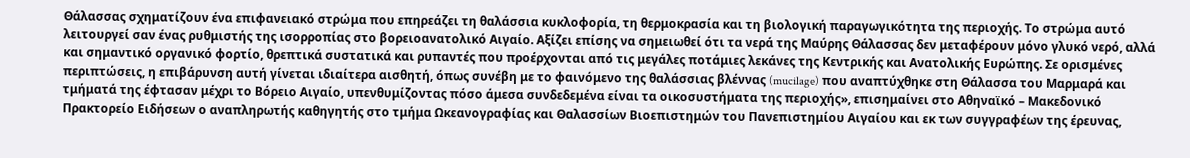Θάλασσας σχηματίζουν ένα επιφανειακό στρώμα που επηρεάζει τη θαλάσσια κυκλοφορία, τη θερμοκρασία και τη βιολογική παραγωγικότητα της περιοχής. Το στρώμα αυτό λειτουργεί σαν ένας ρυθμιστής της ισορροπίας στο βορειοανατολικό Αιγαίο. Αξίζει επίσης να σημειωθεί ότι τα νερά της Μαύρης Θάλασσας δεν μεταφέρουν μόνο γλυκό νερό, αλλά και σημαντικό οργανικό φορτίο, θρεπτικά συστατικά και ρυπαντές που προέρχονται από τις μεγάλες ποτάμιες λεκάνες της Κεντρικής και Ανατολικής Ευρώπης. Σε ορισμένες περιπτώσεις, η επιβάρυνση αυτή γίνεται ιδιαίτερα αισθητή, όπως συνέβη με το φαινόμενο της θαλάσσιας βλέννας (mucilage) που αναπτύχθηκε στη Θάλασσα του Μαρμαρά και τμήματά της έφτασαν μέχρι το Βόρειο Αιγαίο, υπενθυμίζοντας πόσο άμεσα συνδεδεμένα είναι τα οικοσυστήματα της περιοχής», επισημαίνει στο Αθηναϊκό – Μακεδονικό Πρακτορείο Ειδήσεων ο αναπληρωτής καθηγητής στο τμήμα Ωκεανογραφίας και Θαλασσίων Βιοεπιστημών του Πανεπιστημίου Αιγαίου και εκ των συγγραφέων της έρευνας,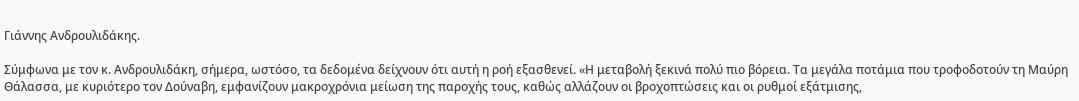Γιάννης Ανδρουλιδάκης.

Σύμφωνα με τον κ. Ανδρουλιδάκη, σήμερα, ωστόσο, τα δεδομένα δείχνουν ότι αυτή η ροή εξασθενεί. «Η μεταβολή ξεκινά πολύ πιο βόρεια. Τα μεγάλα ποτάμια που τροφοδοτούν τη Μαύρη Θάλασσα, με κυριότερο τον Δούναβη, εμφανίζουν μακροχρόνια μείωση της παροχής τους, καθώς αλλάζουν οι βροχοπτώσεις και οι ρυθμοί εξάτμισης,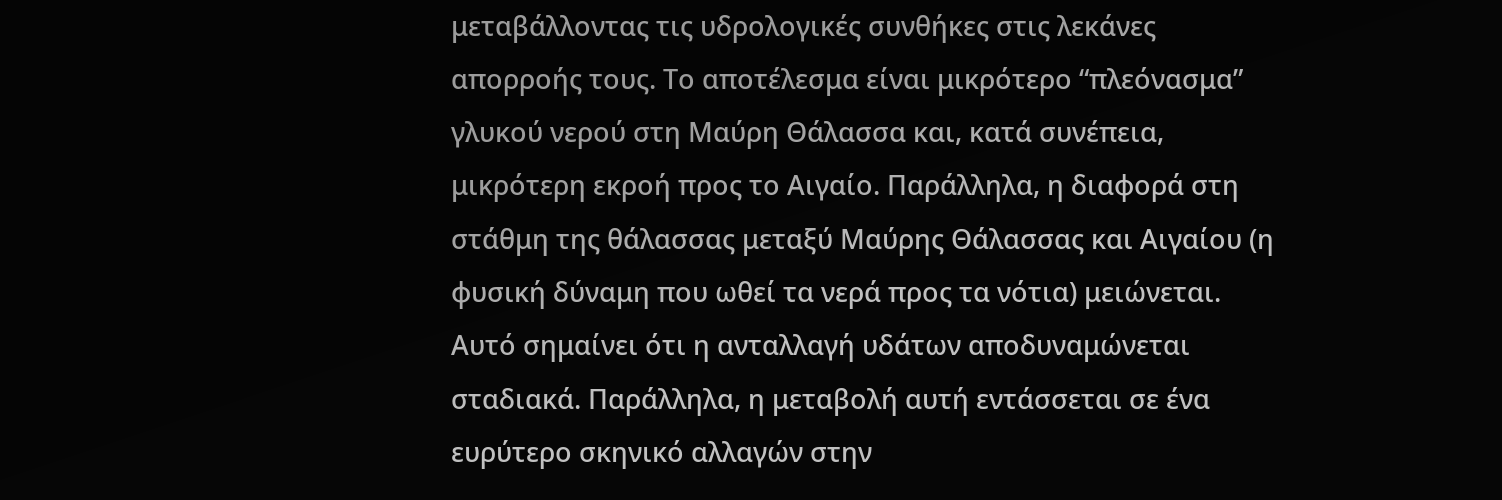μεταβάλλοντας τις υδρολογικές συνθήκες στις λεκάνες απορροής τους. Το αποτέλεσμα είναι μικρότερο “πλεόνασμα” γλυκού νερού στη Μαύρη Θάλασσα και, κατά συνέπεια, μικρότερη εκροή προς το Αιγαίο. Παράλληλα, η διαφορά στη στάθμη της θάλασσας μεταξύ Μαύρης Θάλασσας και Αιγαίου (η φυσική δύναμη που ωθεί τα νερά προς τα νότια) μειώνεται. Αυτό σημαίνει ότι η ανταλλαγή υδάτων αποδυναμώνεται σταδιακά. Παράλληλα, η μεταβολή αυτή εντάσσεται σε ένα ευρύτερο σκηνικό αλλαγών στην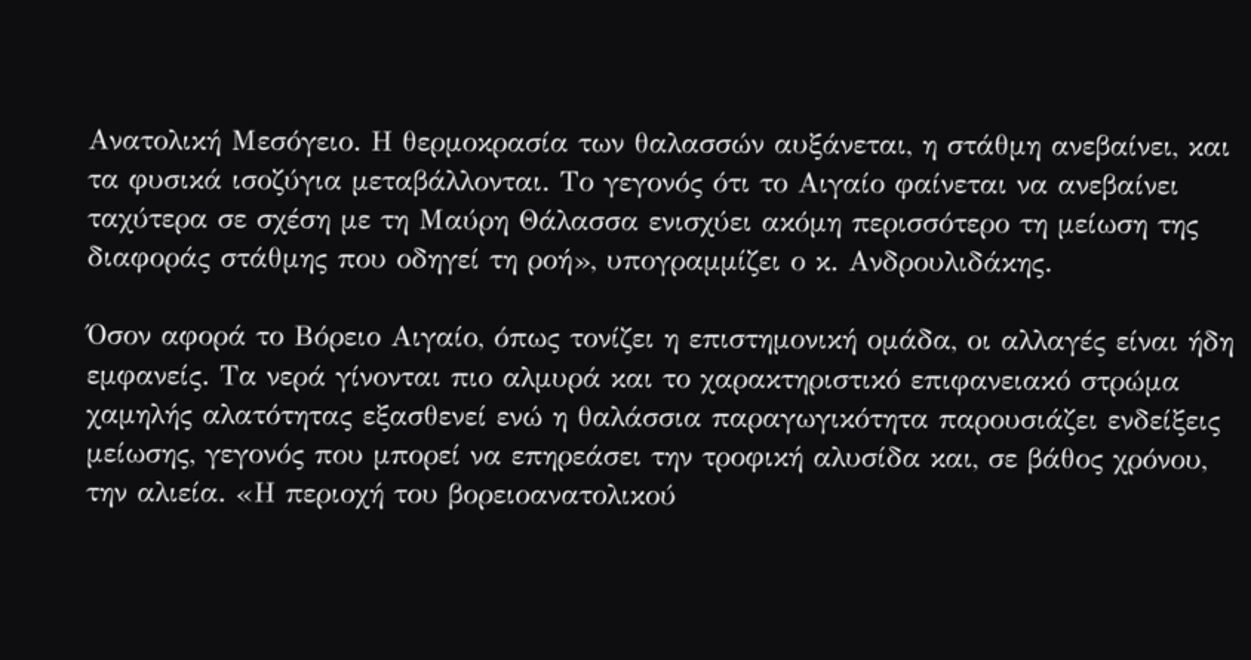Ανατολική Μεσόγειο. Η θερμοκρασία των θαλασσών αυξάνεται, η στάθμη ανεβαίνει, και τα φυσικά ισοζύγια μεταβάλλονται. Το γεγονός ότι το Αιγαίο φαίνεται να ανεβαίνει ταχύτερα σε σχέση με τη Μαύρη Θάλασσα ενισχύει ακόμη περισσότερο τη μείωση της διαφοράς στάθμης που οδηγεί τη ροή», υπογραμμίζει ο κ. Ανδρουλιδάκης.

Όσον αφορά το Βόρειο Αιγαίο, όπως τονίζει η επιστημονική ομάδα, οι αλλαγές είναι ήδη εμφανείς. Τα νερά γίνονται πιο αλμυρά και το χαρακτηριστικό επιφανειακό στρώμα χαμηλής αλατότητας εξασθενεί ενώ η θαλάσσια παραγωγικότητα παρουσιάζει ενδείξεις μείωσης, γεγονός που μπορεί να επηρεάσει την τροφική αλυσίδα και, σε βάθος χρόνου, την αλιεία. «Η περιοχή του βορειοανατολικού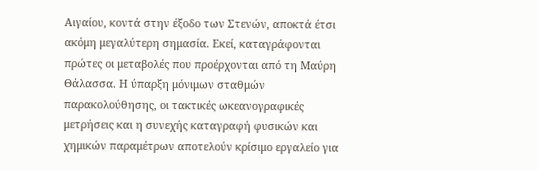Αιγαίου, κοντά στην έξοδο των Στενών, αποκτά έτσι ακόμη μεγαλύτερη σημασία. Εκεί, καταγράφονται πρώτες οι μεταβολές που προέρχονται από τη Μαύρη Θάλασσα. Η ύπαρξη μόνιμων σταθμών παρακολούθησης, οι τακτικές ωκεανογραφικές μετρήσεις και η συνεχής καταγραφή φυσικών και χημικών παραμέτρων αποτελούν κρίσιμο εργαλείο για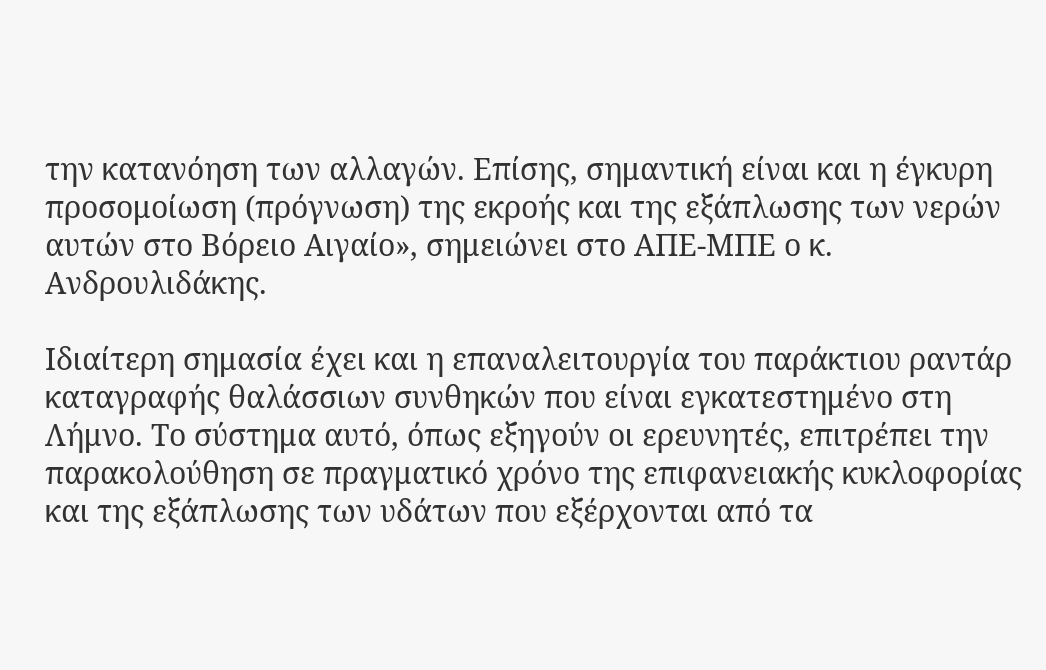την κατανόηση των αλλαγών. Επίσης, σημαντική είναι και η έγκυρη προσομοίωση (πρόγνωση) της εκροής και της εξάπλωσης των νερών αυτών στο Βόρειο Αιγαίο», σημειώνει στο ΑΠΕ-ΜΠΕ ο κ. Ανδρουλιδάκης.

Ιδιαίτερη σημασία έχει και η επαναλειτουργία του παράκτιου ραντάρ καταγραφής θαλάσσιων συνθηκών που είναι εγκατεστημένο στη Λήμνο. Το σύστημα αυτό, όπως εξηγούν οι ερευνητές, επιτρέπει την παρακολούθηση σε πραγματικό χρόνο της επιφανειακής κυκλοφορίας και της εξάπλωσης των υδάτων που εξέρχονται από τα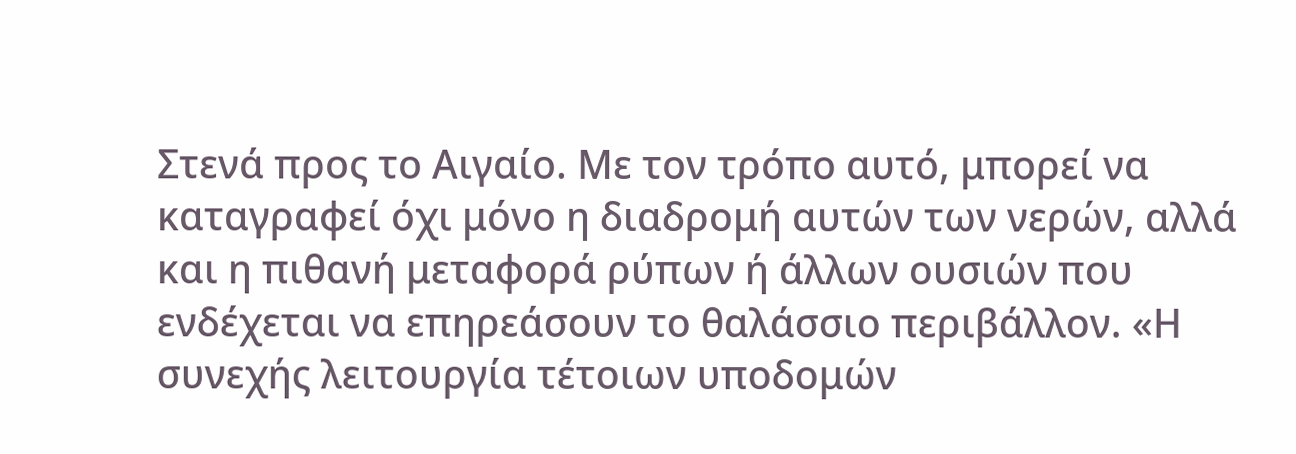Στενά προς το Αιγαίο. Με τον τρόπο αυτό, μπορεί να καταγραφεί όχι μόνο η διαδρομή αυτών των νερών, αλλά και η πιθανή μεταφορά ρύπων ή άλλων ουσιών που ενδέχεται να επηρεάσουν το θαλάσσιο περιβάλλον. «Η συνεχής λειτουργία τέτοιων υποδομών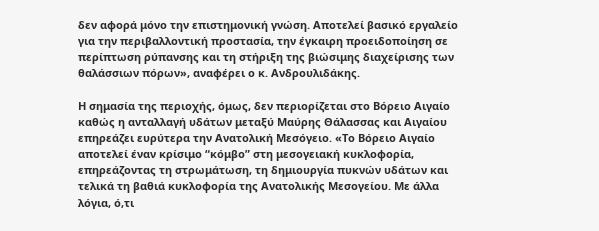δεν αφορά μόνο την επιστημονική γνώση. Αποτελεί βασικό εργαλείο για την περιβαλλοντική προστασία, την έγκαιρη προειδοποίηση σε περίπτωση ρύπανσης και τη στήριξη της βιώσιμης διαχείρισης των θαλάσσιων πόρων», αναφέρει ο κ. Ανδρουλιδάκης.

Η σημασία της περιοχής, όμως, δεν περιορίζεται στο Βόρειο Αιγαίο καθώς η ανταλλαγή υδάτων μεταξύ Μαύρης Θάλασσας και Αιγαίου επηρεάζει ευρύτερα την Ανατολική Μεσόγειο. «Το Βόρειο Αιγαίο αποτελεί έναν κρίσιμο “κόμβο” στη μεσογειακή κυκλοφορία, επηρεάζοντας τη στρωμάτωση, τη δημιουργία πυκνών υδάτων και τελικά τη βαθιά κυκλοφορία της Ανατολικής Μεσογείου. Με άλλα λόγια, ό,τι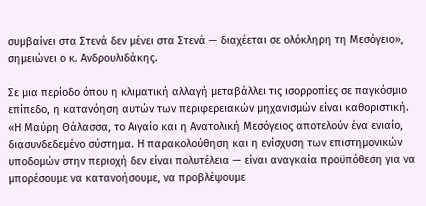συμβαίνει στα Στενά δεν μένει στα Στενά — διαχέεται σε ολόκληρη τη Μεσόγειο», σημειώνει ο κ. Ανδρουλιδάκης.

Σε μια περίοδο όπου η κλιματική αλλαγή μεταβάλλει τις ισορροπίες σε παγκόσμιο επίπεδο, η κατανόηση αυτών των περιφερειακών μηχανισμών είναι καθοριστική. «Η Μαύρη Θάλασσα, το Αιγαίο και η Ανατολική Μεσόγειος αποτελούν ένα ενιαίο, διασυνδεδεμένο σύστημα. Η παρακολούθηση και η ενίσχυση των επιστημονικών υποδομών στην περιοχή δεν είναι πολυτέλεια — είναι αναγκαία προϋπόθεση για να μπορέσουμε να κατανοήσουμε, να προβλέψουμε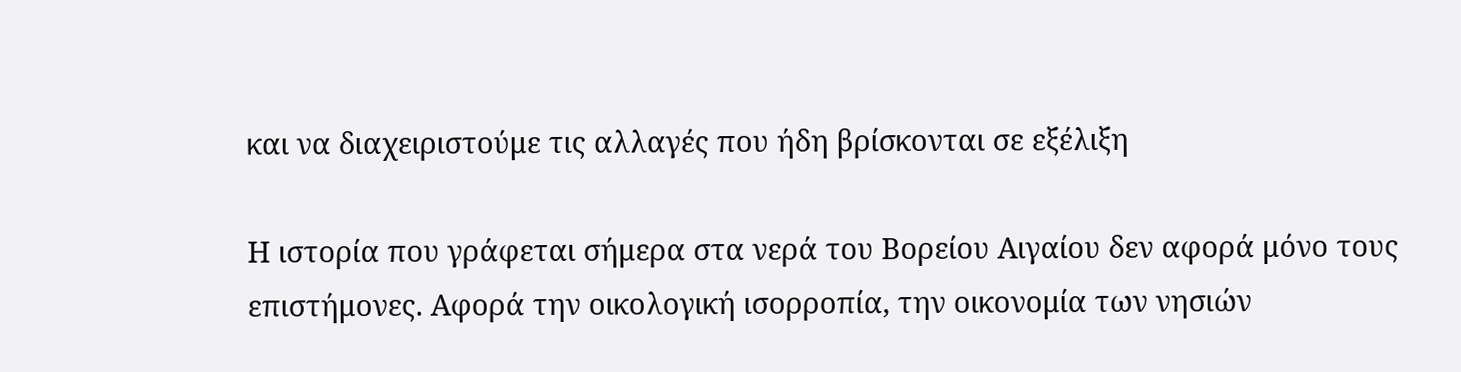και να διαχειριστούμε τις αλλαγές που ήδη βρίσκονται σε εξέλιξη

Η ιστορία που γράφεται σήμερα στα νερά του Βορείου Αιγαίου δεν αφορά μόνο τους επιστήμονες. Αφορά την οικολογική ισορροπία, την οικονομία των νησιών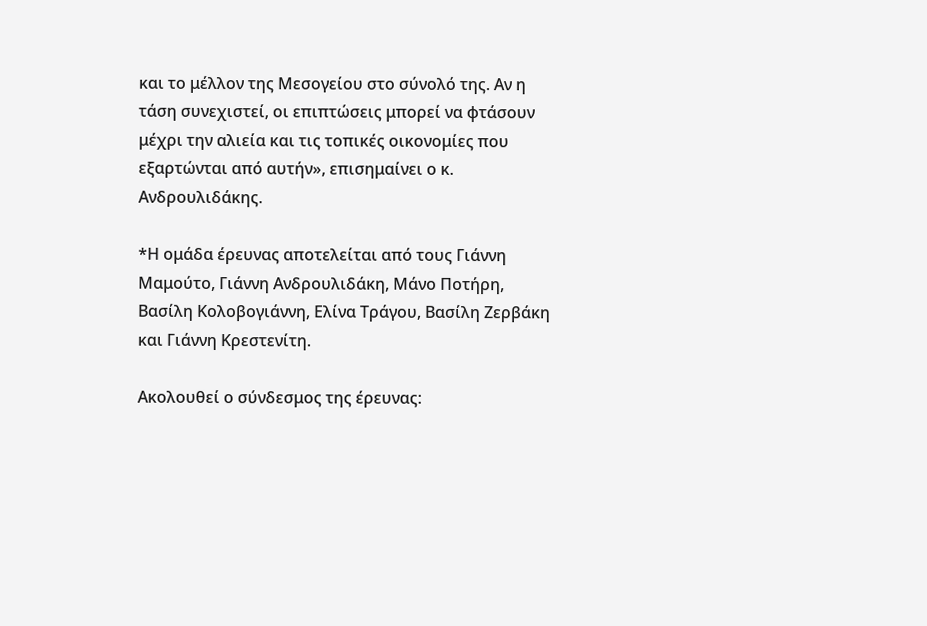και το μέλλον της Μεσογείου στο σύνολό της. Αν η τάση συνεχιστεί, οι επιπτώσεις μπορεί να φτάσουν μέχρι την αλιεία και τις τοπικές οικονομίες που εξαρτώνται από αυτήν», επισημαίνει ο κ. Ανδρουλιδάκης.

*Η ομάδα έρευνας αποτελείται από τους Γιάννη Μαμούτο, Γιάννη Ανδρουλιδάκη, Μάνο Ποτήρη, Βασίλη Κολοβογιάννη, Ελίνα Τράγου, Βασίλη Ζερβάκη και Γιάννη Κρεστενίτη.

Ακολουθεί ο σύνδεσμος της έρευνας: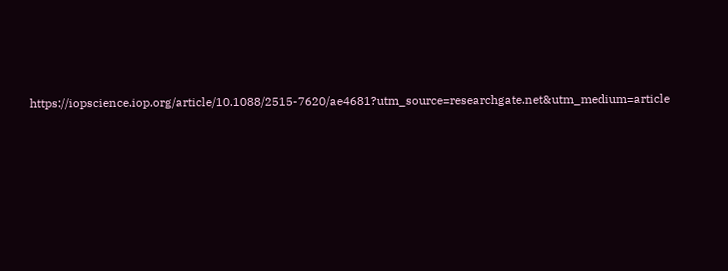https://iopscience.iop.org/article/10.1088/2515-7620/ae4681?utm_source=researchgate.net&utm_medium=article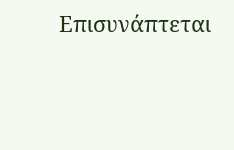Επισυνάπτεται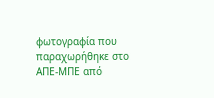φωτογραφία που παραχωρήθηκε στο ΑΠΕ-ΜΠΕ από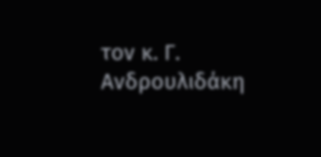τον κ. Γ. Ανδρουλιδάκη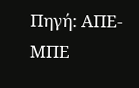Πηγή: ΑΠΕ-ΜΠΕ